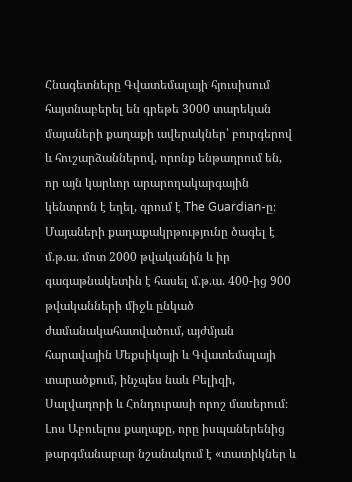Հնագետները Գվատեմալայի հյուսիսում հայտնաբերել են գրեթե 3000 տարեկան մայաների քաղաքի ավերակներ՝ բուրգերով և հուշարձաններով, որոնք ենթադրում են, որ այն կարևոր արարողակարգային կենտրոն է եղել, գրում է The Guardian-ը։
Մայաների քաղաքակրթությունը ծագել է մ.թ.ա. մոտ 2000 թվականին և իր գագաթնակետին է հասել մ.թ.ա. 400-ից 900 թվականների միջև ընկած ժամանակահատվածում, այժմյան հարավային Մեքսիկայի և Գվատեմալայի տարածքում, ինչպես նաև Բելիզի, Սալվադորի և Հոնդուրասի որոշ մասերում։
Լոս Աբուելոս քաղաքը, որը իսպաներենից թարգմանաբար նշանակում է «տատիկներ և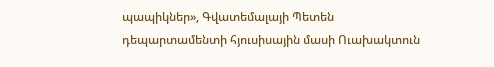պապիկներ», Գվատեմալայի Պետեն դեպարտամենտի հյուսիսային մասի Ուախակտուն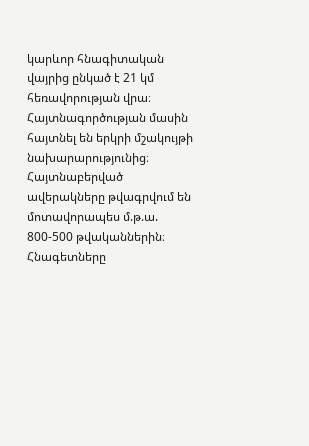կարևոր հնագիտական վայրից ընկած է 21 կմ հեռավորության վրա։ Հայտնագործության մասին հայտնել են երկրի մշակույթի նախարարությունից։
Հայտնաբերված ավերակները թվագրվում են մոտավորապես մ.թ.ա. 800-500 թվականներին։ Հնագետները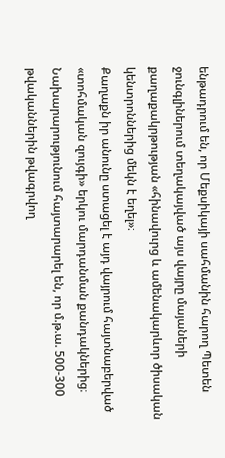ենթադրում են, որ Մեքսիկայի սահմանին հարող Պետեն ջունգլիներում տեղակայված այս վայրը մայաների քաղաքակրթության «հինավուրց և ամենակարևոր ծիսական կենտրոններից մեկն է եղել»։
Քաղաքն իր անունը ստացել է այդ վայրում հայտնաբերված «տոհմական զույգի» երկու մարդանման քանդակներից։
Նախարարությունում հայտարարել են, որ մ.թ.ա. 500-300 թվականներին թվագրվող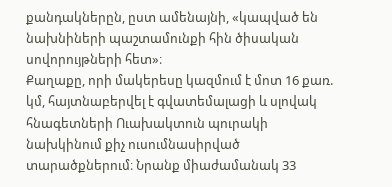քանդակներըն, ըստ ամենայնի, «կապված են նախնիների պաշտամունքի հին ծիսական սովորույթների հետ»։
Քաղաքը, որի մակերեսը կազմում է մոտ 16 քառ. կմ, հայտնաբերվել է գվատեմալացի և սլովակ հնագետների Ուախակտուն պուրակի նախկինում քիչ ուսումնասիրված տարածքներում։ Նրանք միաժամանակ 33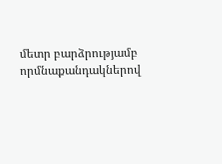մետր բարձրությամբ որմնաքանդակներով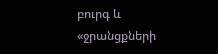բուրգ և «ջրանցքների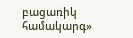բացառիկ համակարգ»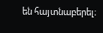են հայտնաբերել։